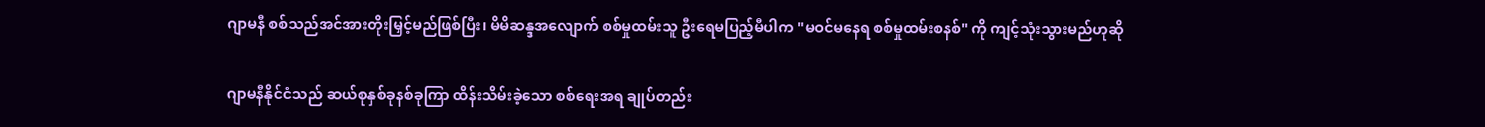ဂျာမနီ စစ်သည်အင်အားတိုးမြှင့်မည်ဖြစ်ပြီး၊ မိမိဆန္ဒအလျောက် စစ်မှုထမ်းသူ ဦးရေမပြည့်မီပါက "မဝင်မနေရ စစ်မှုထမ်းစနစ်" ကို ကျင့်သုံးသွားမည်ဟုဆို

ဂျာမနီနိုင်ငံသည် ဆယ်စုနှစ်ခုနစ်ခုကြာ ထိန်းသိမ်းခဲ့သော စစ်ရေးအရ ချုပ်တည်း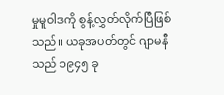မှုမူဝါဒကို စွန့်လွှတ်လိုက်ပြီဖြစ်သည်။ ယခုအပတ်တွင် ဂျာမနီသည် ၁၉၄၅ ခု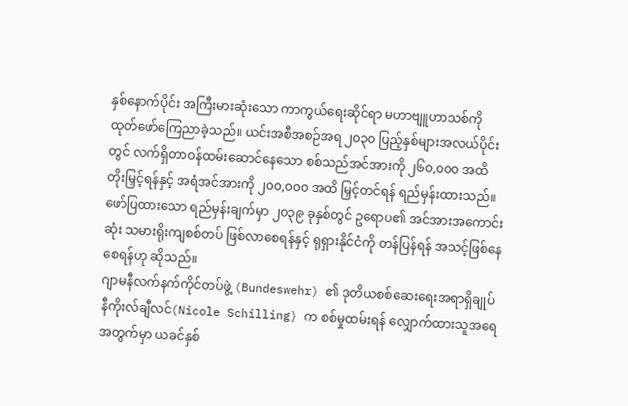နှစ်နောက်ပိုင်း အကြီးမားဆုံးသော ကာကွယ်ရေးဆိုင်ရာ မဟာဗျူဟာသစ်ကို ထုတ်ဖော်ကြေညာခဲ့သည်။ ယင်းအစီအစဉ်အရ ၂၀၃၀ ပြည့်နှစ်များအလယ်ပိုင်းတွင် လက်ရှိတာဝန်ထမ်းဆောင်နေသော စစ်သည်အင်အားကို ၂၆၀,၀၀၀ အထိ တိုးမြှင့်ရန်နှင့် အရံအင်အားကို ၂၀၀,၀၀၀ အထိ မြှင့်တင်ရန် ရည်မှန်းထားသည်။ ဖော်ပြထားသော ရည်မှန်းချက်မှာ ၂၀၃၉ ခုနှစ်တွင် ဥရောပ၏ အင်အားအကောင်းဆုံး သမားရိုးကျစစ်တပ် ဖြစ်လာစေရန်နှင့် ရုရှားနိုင်ငံကို တန်ပြန်ရန် အသင့်ဖြစ်နေစေရန်ဟု ဆိုသည်။
ဂျာမနီလက်နက်ကိုင်တပ်ဖွဲ့ (Bundeswehr) ၏ ဒုတိယစစ်ဆေးရေးအရာရှိချုပ် နီကိုးလ်ချီလင်(Nicole Schilling) က စစ်မှုထမ်းရန် လျှောက်ထားသူအရေအတွက်မှာ ယခင်နှစ်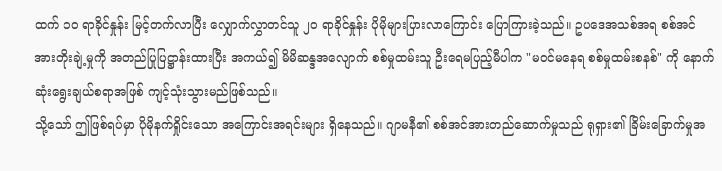ထက် ၁၀ ရာခိုင်နှုန်း မြင့်တက်လာပြီး လျှောက်လွှာတင်သူ ၂၀ ရာခိုင်နှုန်း ပိုမိုများပြားလာကြောင်း ပြောကြားခဲ့သည်။ ဥပဒေအသစ်အရ စစ်အင်အားတိုးချဲ့မှုကို အတည်ပြုပြဋ္ဌာန်းထားပြီး အကယ်၍ မိမိဆန္ဒအလျောက် စစ်မှုထမ်းသူ ဦးရေမပြည့်မီပါက "မဝင်မနေရ စစ်မှုထမ်းစနစ်" ကို နောက်ဆုံးရွေးချယ်စရာအဖြစ် ကျင့်သုံးသွားမည်ဖြစ်သည်။
သို့သော် ဤဖြစ်ရပ်မှာ ပိုမိုနက်ရှိုင်းသော အကြောင်းအရင်းများ ရှိနေသည်။ ဂျာမနီ၏ စစ်အင်အားတည်ဆောက်မှုသည် ရုရှား၏ ခြိမ်းခြောက်မှုအ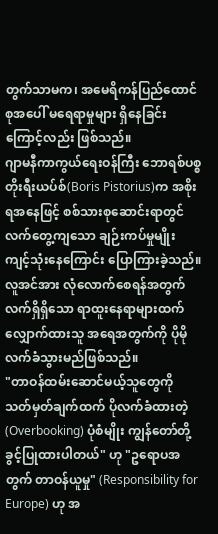တွက်သာမက၊ အမေရိကန်ပြည်ထောင်စုအပေါ် မရေရာမှုများ ရှိနေခြင်းကြောင့်လည်း ဖြစ်သည်။
ဂျာမနီကာကွယ်ရေးဝန်ကြီး ဘောရစ်ပစ္စတိုးရီးယပ်စ်(Boris Pistorius)က အစိုးရအနေဖြင့် စစ်သားစုဆောင်းရာတွင် လက်တွေ့ကျသော ချဉ်းကပ်မှုမျိုး ကျင့်သုံးနေကြောင်း ပြောကြားခဲ့သည်။ လူအင်အား လုံလောက်စေရန်အတွက် လက်ရှိရှိသော ရာထူးနေရာများထက် လျှောက်ထားသူ အရေအတွက်ကို ပိုမိုလက်ခံသွားမည်ဖြစ်သည်။
"တာဝန်ထမ်းဆောင်မယ့်သူတွေကို သတ်မှတ်ချက်ထက် ပိုလက်ခံထားတဲ့(Overbooking) ပုံစံမျိုး ကျွန်တော်တို့ ခွင့်ပြုထားပါတယ်" ဟု "ဥရောပအတွက် တာဝန်ယူမှု" (Responsibility for Europe) ဟု အ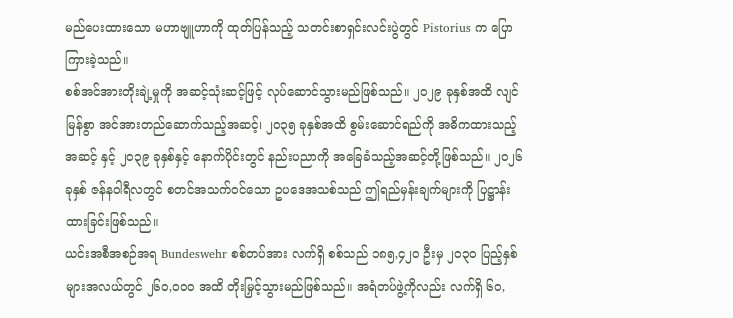မည်ပေးထားသော မဟာဗျူဟာကို ထုတ်ပြန်သည့် သတင်းစာရှင်းလင်းပွဲတွင် Pistorius က ပြောကြားခဲ့သည်။
စစ်အင်အားတိုးချဲ့မှုကို အဆင့်သုံးဆင့်ဖြင့် လုပ်ဆောင်သွားမည်ဖြစ်သည်။ ၂၀၂၉ ခုနှစ်အထိ လျင်မြန်စွာ အင်အားတည်ဆောက်သည့်အဆင့်၊ ၂၀၃၅ ခုနှစ်အထိ စွမ်းဆောင်ရည်ကို အဓိကထားသည့်အဆင့် နှင့် ၂၀၃၉ ခုနှစ်နှင့် နောက်ပိုင်းတွင် နည်းပညာကို အခြေခံသည့်အဆင့်တို့ဖြစ်သည်။ ၂၀၂၆ ခုနှစ် ဇန်နဝါရီလတွင် စတင်အသက်ဝင်သော ဥပဒေအသစ်သည် ဤရည်မှန်းချက်များကို ပြဋ္ဌာန်းထားခြင်းဖြစ်သည်။
ယင်းအစီအစဉ်အရ Bundeswehr စစ်တပ်အား လက်ရှိ စစ်သည် ၁၈၅,၄၂၀ ဦးမှ ၂၀၃၀ ပြည့်နှစ်များအလယ်တွင် ၂၆၀,၀၀၀ အထိ တိုးမြှင့်သွားမည်ဖြစ်သည်။ အရံတပ်ဖွဲ့ကိုလည်း လက်ရှိ ၆၀,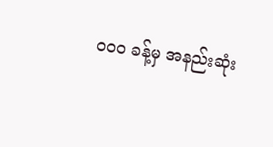၀၀၀ ခန့်မှ အနည်းဆုံး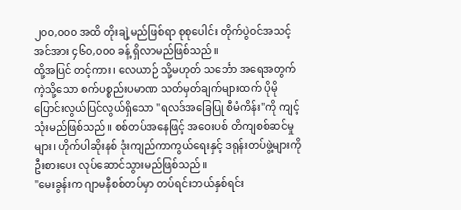၂၀၀,၀၀၀ အထိ တိုးချဲ့မည်ဖြစ်ရာ စုစုပေါင်း တိုက်ပွဲဝင်အသင့် အင်အား ၄၆၀,၀၀၀ ခန့် ရှိလာမည်ဖြစ်သည်။
ထို့အပြင် တင့်ကား၊ လေယာဉ် သို့မဟုတ် သင်္ဘော အရေအတွက်ကဲ့သို့သော စက်ပစ္စည်းပမာဏ သတ်မှတ်ချက်များထက် ပိုမိုပြောင်းလွယ်ပြင်လွယ်ရှိသော "ရလဒ်အခြေပြု စီမံကိန်း"ကို ကျင့်သုံးမည်ဖြစ်သည်။ စစ်တပ်အနေဖြင့် အဝေးပစ် တိကျစစ်ဆင်မှုများ၊ ဟိုက်ပါဆိုးနစ် ဒုံးကျည်ကာကွယ်ရေးနှင့် ဒရုန်းတပ်ဖွဲ့များကို ဦးစားပေး လုပ်ဆောင်သွားမည်ဖြစ်သည်။
"မေးခွန်းက ဂျာမနီစစ်တပ်မှာ တပ်ရင်းဘယ်နှစ်ရင်း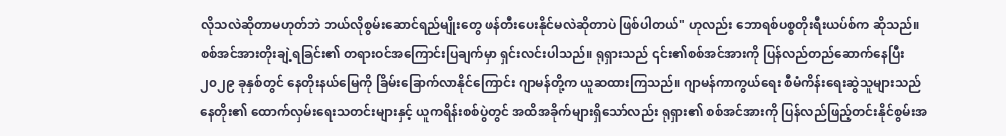လိုသလဲဆိုတာမဟုတ်ဘဲ ဘယ်လိုစွမ်းဆောင်ရည်မျိုးတွေ ဖန်တီးပေးနိုင်မလဲဆိုတာပဲ ဖြစ်ပါတယ်" ဟုလည်း ဘောရစ်ပစ္စတိုးရီးယပ်စ်က ဆိုသည်။
စစ်အင်အားတိုးချဲ့ရခြင်း၏ တရားဝင်အကြောင်းပြချက်မှာ ရှင်းလင်းပါသည်။ ရုရှားသည် ၎င်း၏စစ်အင်အားကို ပြန်လည်တည်ဆောက်နေပြီး ၂၀၂၉ ခုနှစ်တွင် နေတိုးနယ်မြေကို ခြိမ်းခြောက်လာနိုင်ကြောင်း ဂျာမန်တို့က ယူဆထားကြသည်။ ဂျာမန်ကာကွယ်ရေး စီမံကိန်းရေးဆွဲသူများသည် နေတိုး၏ ထောက်လှမ်းရေးသတင်းများနှင့် ယူကရိန်းစစ်ပွဲတွင် အထိအခိုက်များရှိသော်လည်း ရုရှား၏ စစ်အင်အားကို ပြန်လည်ဖြည့်တင်းနိုင်စွမ်းအ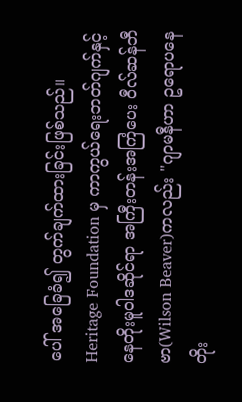ပေါ် အခြေခံ၍ တွက်ချက်ထားခြင်းဖြစ်သည်။
Heritage Foundation မှ ကာကွယ်ရေးဘတ်ဂျက်နှင့် နေတိုးမူဝါဒဆိုင်ရာ အကြီးတန်းအကြံပေး ဝီလ်ဆန်ဘီဗာ(Wilson Beaver)ကလည်း "ဂျာမနီဟာ ဥရောပနေတိုး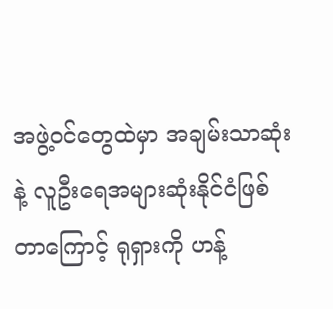အဖွဲ့ဝင်တွေထဲမှာ အချမ်းသာဆုံးနဲ့ လူဦးရေအများဆုံးနိုင်ငံဖြစ်တာကြောင့် ရုရှားကို ဟန့်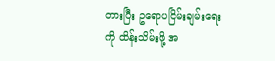တားပြီး ဥရောပငြိမ်းချမ်းရေးကို ထိန်းသိမ်းဖို့ အ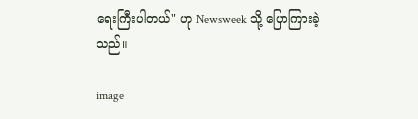ရေးကြီးပါတယ်" ဟု Newsweek သို့ ပြောကြားခဲ့သည်။

image